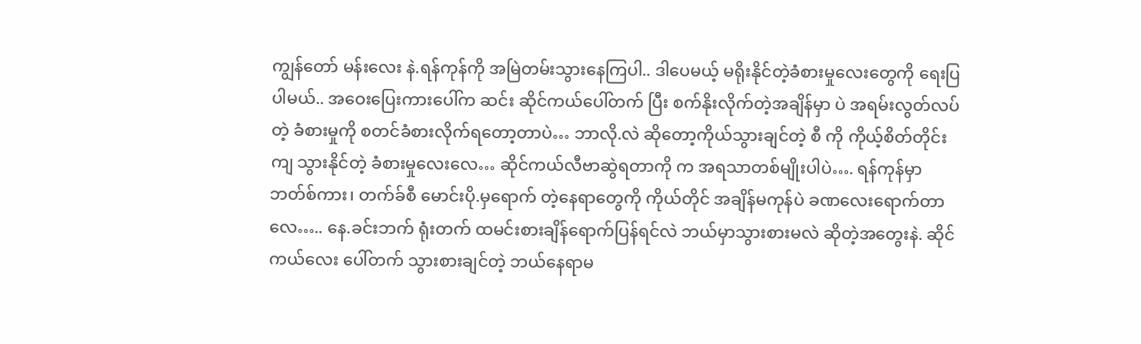ကျွန်တော် မန်းလေး နဲ.ရန်ကုန်ကို အမြဲတမ်းသွားနေကြပါ.. ဒါပေမယ့် မရိုးနိုင်တဲ့ခံစားမှုလေးတွေကို ရေးပြပါမယ်.. အဝေးပြေးကားပေါ်က ဆင်း ဆိုင်ကယ်ပေါ်တက် ပြီး စက်နိုးလိုက်တဲ့အချိန်မှာ ပဲ အရမ်းလွတ်လပ်တဲ့ ခံစားမှုကို စတင်ခံစားလိုက်ရတော့တာပဲ… ဘာလို.လဲ ဆိုတော့ကိုယ်သွားချင်တဲ့ စီ ကို ကိုယ့်စိတ်တိုင်းကျ သွားနိုင်တဲ့ ခံစားမှုလေးလေ… ဆိုင်ကယ်လီဗာဆွဲရတာကို က အရသာတစ်မျိုးပါပဲ…. ရန်ကုန်မှာ ဘတ်စ်ကား၊ တက်ခ်စီ မောင်းပို.မှရောက် တဲ့နေရာတွေကို ကိုယ်တိုင် အချိန်မကုန်ပဲ ခဏလေးရောက်တာလေ….. နေ.ခင်းဘက် ရုံးတက် ထမင်းစားချိန်ရောက်ပြန်ရင်လဲ ဘယ်မှာသွားစားမလဲ ဆိုတဲ့အတွေးနဲ. ဆိုင်ကယ်လေး ပေါ်တက် သွားစားချင်တဲ့ ဘယ်နေရာမ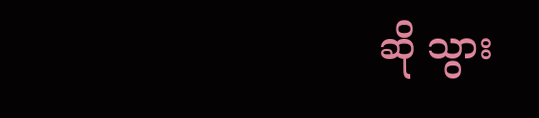ဆို သွား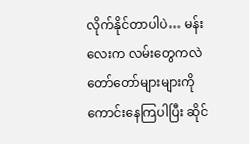လိုက်နိုင်တာပါပဲ… မန်းလေးက လမ်းတွေကလဲ တော်တော်များများကိုကောင်းနေကြပါပြီး ဆိုင်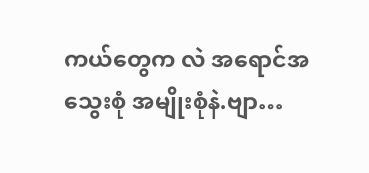ကယ်တွေက လဲ အရောင်အသွေးစုံ အမျိုးစုံနဲ.ဗျာ…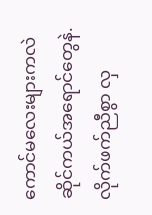ကောင်မလေးများကလဲ ဆိုင်ကယ်အရောင်တွေနဲ. လိုက်ဖက်ညီစွာ လှ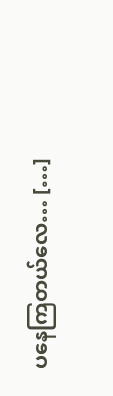ပနေကြတယ်လေ… […]